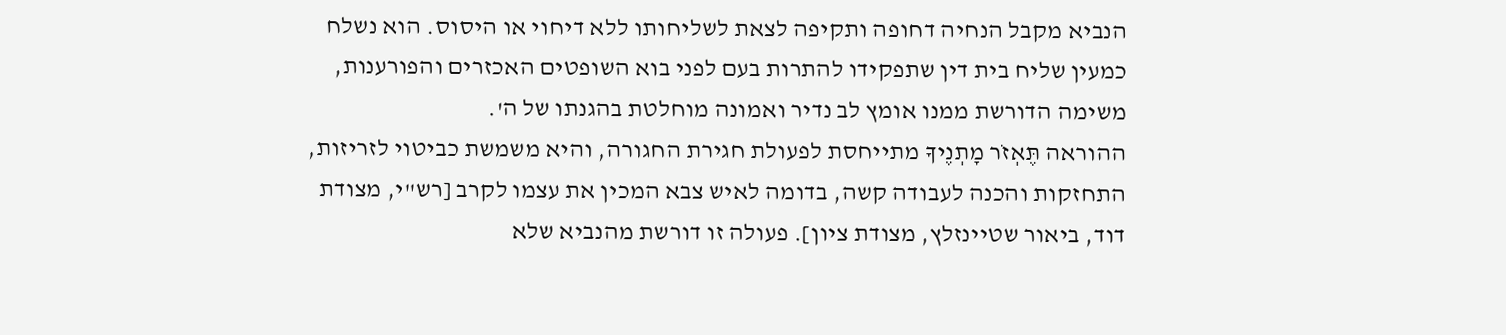הנביא מקבל הנחיה דחופה ותקיפה לצאת לשליחותו ללא דיחוי או היסוס. הוא נשלח כמעין שליח בית דין שתפקידו להתרות בעם לפני בוא השופטים האכזרים והפורענות, משימה הדורשת ממנו אומץ לב נדיר ואמונה מוחלטת בהגנתו של ה'.
ההוראה תֶּאְזֹר מָתְנֶיךָ מתייחסת לפעולת חגירת החגורה, והיא משמשת כביטוי לזריזות, התחזקות והכנה לעבודה קשה, בדומה לאיש צבא המכין את עצמו לקרב [רש"י, מצודת דוד, ביאור שטיינזלץ, מצודת ציון]. פעולה זו דורשת מהנביא שלא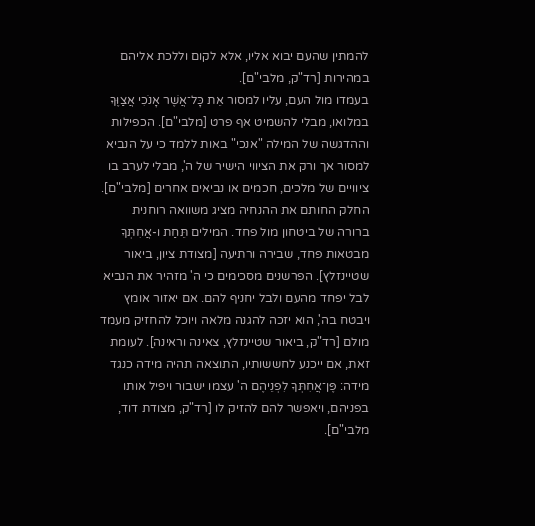להמתין שהעם יבוא אליו, אלא לקום וללכת אליהם במהירות [רד"ק, מלבי"ם].
בעמדו מול העם, עליו למסור אֵת כָּל־אֲשֶׁר אָנֹכִי אֲצַוֶּךָּ במלואו, מבלי להשמיט אף פרט [מלבי"ם]. הכפילות וההדגשה של המילה "אנכי" באות ללמד כי על הנביא למסור אך ורק את הציווי הישיר של ה', מבלי לערב בו ציוויים של מלכים, חכמים או נביאים אחרים [מלבי"ם].
החלק החותם את ההנחיה מציג משוואה רוחנית ברורה של ביטחון מול פחד. המילים תֵּחַת ו-אֲחִתְּךָ מבטאות פחד, שבירה ורתיעה [מצודת ציון, ביאור שטיינזלץ]. הפרשנים מסכימים כי ה' מזהיר את הנביא לבל יפחד מהעם ולבל יחניף להם. אם יאזור אומץ ויבטח בה', הוא יזכה להגנה מלאה ויוכל להחזיק מעמד מולם [רד"ק, ביאור שטיינזלץ, צאינה וראינה]. לעומת זאת, אם ייכנע לחששותיו, התוצאה תהיה מידה כנגד מידה: פֶּן־אֲחִתְּךָ לִפְנֵיהֶם ה' עצמו ישבור ויפיל אותו בפניהם, ויאפשר להם להזיק לו [רד"ק, מצודת דוד, מלבי"ם].